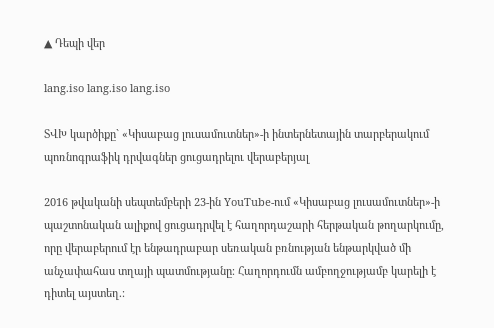▲ Դեպի վեր

lang.iso lang.iso lang.iso

ՏՎԽ կարծիքը` «Կիսաբաց լուսամուտներ»-ի ինտերնետային տարբերակում պոռնոգրաֆիկ դրվագներ ցուցադրելու վերաբերյալ

2016 թվականի սեպտեմբերի 23-ին YouTube-ում «Կիսաբաց լուսամուտներ»-ի պաշտոնական ալիքով ցուցադրվել է հաղորդաշարի հերթական թողարկումը, որը վերաբերում էր ենթադրաբար սեռական բռնության ենթարկված մի անչափահաս տղայի պատմությանը։ Հաղորդումն ամբողջությամբ կարելի է դիտել այստեղ.։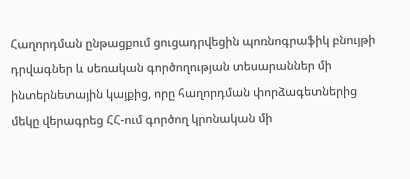Հաղորդման ընթացքում ցուցադրվեցին պոռնոգրաֆիկ բնույթի դրվագներ և սեռական գործողության տեսարաններ մի ինտերնետային կայքից, որը հաղորդման փորձագետներից մեկը վերագրեց ՀՀ-ում գործող կրոնական մի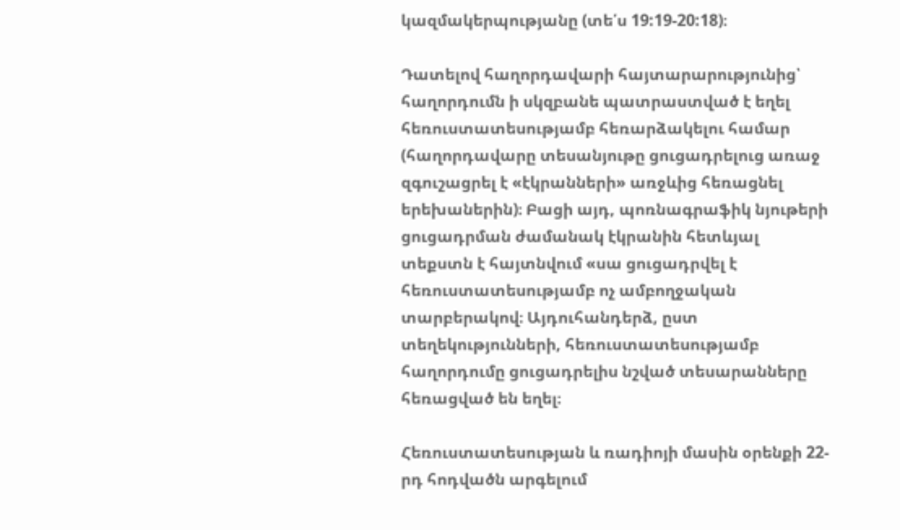կազմակերպությանը (տե՛ս 19:19-20:18)։

Դատելով հաղորդավարի հայտարարությունից՝ հաղորդումն ի սկզբանե պատրաստված է եղել հեռուստատեսությամբ հեռարձակելու համար (հաղորդավարը տեսանյութը ցուցադրելուց առաջ զգուշացրել է «էկրանների» առջևից հեռացնել երեխաներին)։ Բացի այդ, պոռնագրաֆիկ նյութերի ցուցադրման ժամանակ էկրանին հետևյալ տեքստն է հայտնվում «սա ցուցադրվել է հեռուստատեսությամբ ոչ ամբողջական տարբերակով։ Այդուհանդերձ, ըստ տեղեկությունների, հեռուստատեսությամբ հաղորդումը ցուցադրելիս նշված տեսարանները հեռացված են եղել։

Հեռուստատեսության և ռադիոյի մասին օրենքի 22-րդ հոդվածն արգելում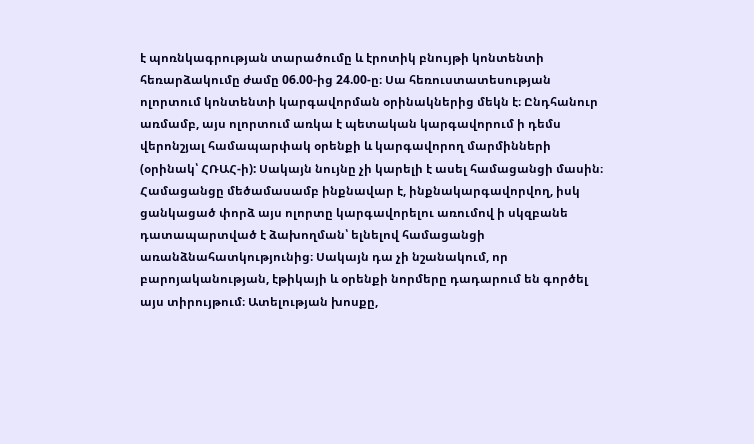է պոռնկագրության տարածումը և էրոտիկ բնույթի կոնտենտի հեռարձակումը ժամը 06.00-ից 24.00-ը։ Սա հեռուստատեսության ոլորտում կոնտենտի կարգավորման օրինակներից մեկն է։ Ընդհանուր առմամբ, այս ոլորտում առկա է պետական կարգավորում ի դեմս վերոնշյալ համապարփակ օրենքի և կարգավորող մարմինների (օրինակ՝ ՀՌԱՀ-ի): Սակայն նույնը չի կարելի է ասել համացանցի մասին։ Համացանցը մեծամասամբ ինքնավար է, ինքնակարգավորվող, իսկ ցանկացած փորձ այս ոլորտը կարգավորելու առումով ի սկզբանե դատապարտված է ձախողման՝ ելնելով համացանցի առանձնահատկությունից։ Սակայն դա չի նշանակում, որ բարոյականության, էթիկայի և օրենքի նորմերը դադարում են գործել այս տիրույթում։ Ատելության խոսքը,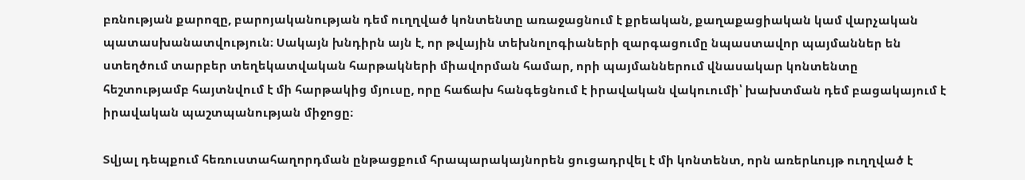բռնության քարոզը, բարոյականության դեմ ուղղված կոնտենտը առաջացնում է քրեական, քաղաքացիական կամ վարչական պատասխանատվություն։ Սակայն խնդիրն այն է, որ թվային տեխնոլոգիաների զարգացումը նպաստավոր պայմաններ են ստեղծում տարբեր տեղեկատվական հարթակների միավորման համար, որի պայմաններում վնասակար կոնտենտը հեշտությամբ հայտնվում է մի հարթակից մյուսը, որը հաճախ հանգեցնում է իրավական վակուումի՝ խախտման դեմ բացակայում է իրավական պաշտպանության միջոցը։

Տվյալ դեպքում հեռուստահաղորդման ընթացքում հրապարակայնորեն ցուցադրվել է մի կոնտենտ, որն առերևույթ ուղղված է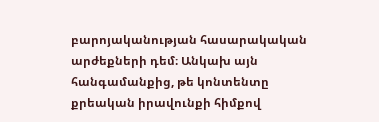բարոյականության հասարակական արժեքների դեմ։ Անկախ այն հանգամանքից, թե կոնտենտը քրեական իրավունքի հիմքով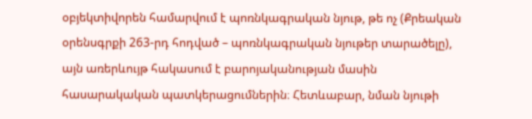օբյեկտիվորեն համարվում է պոռնկագրական նյութ, թե ոչ (Քրեական օրենսգրքի 263-րդ հոդված – պոռնկագրական նյութեր տարածելը), այն առերևույթ հակասում է բարոյականության մասին հասարակական պատկերացումներին։ Հետևաբար, նման նյութի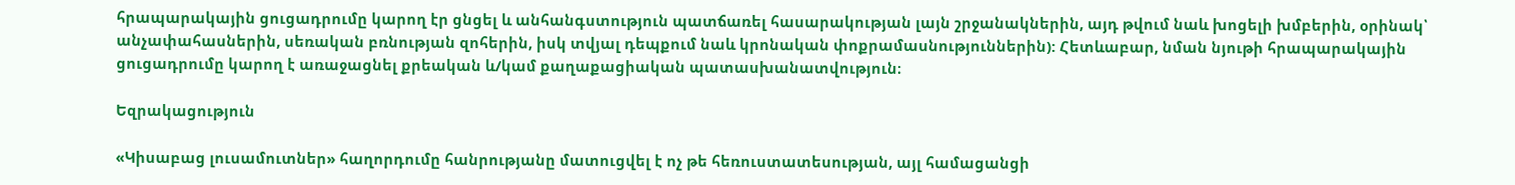հրապարակային ցուցադրումը կարող էր ցնցել և անհանգստություն պատճառել հասարակության լայն շրջանակներին, այդ թվում նաև խոցելի խմբերին, օրինակ՝ անչափահասներին, սեռական բռնության զոհերին, իսկ տվյալ դեպքում նաև կրոնական փոքրամասնություններին): Հետևաբար, նման նյութի հրապարակային ցուցադրումը կարող է առաջացնել քրեական և/կամ քաղաքացիական պատասխանատվություն։

Եզրակացություն

«Կիսաբաց լուսամուտներ» հաղորդումը հանրությանը մատուցվել է ոչ թե հեռուստատեսության, այլ համացանցի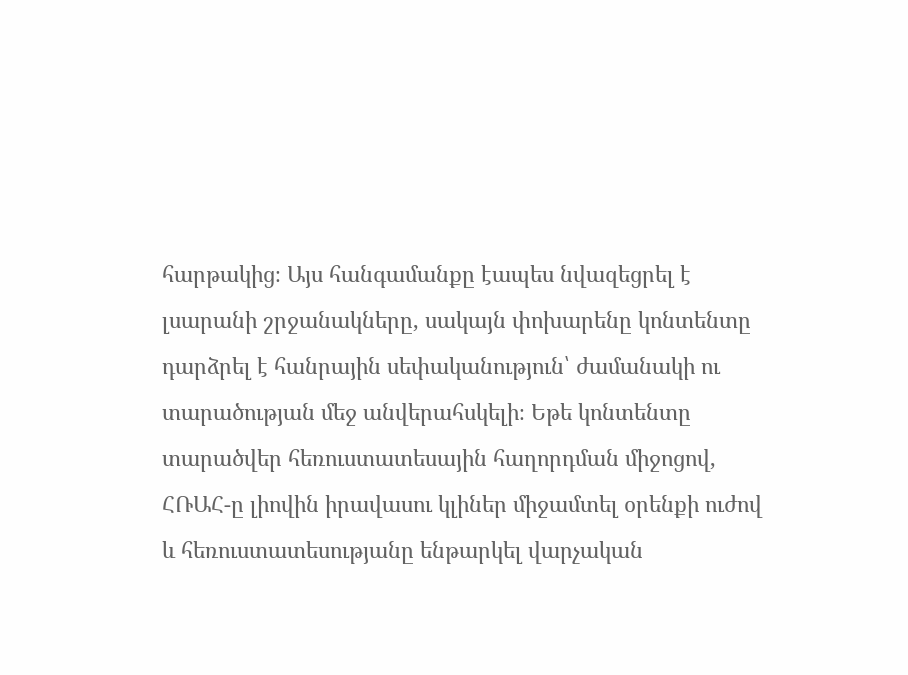հարթակից։ Այս հանգամանքը էապես նվազեցրել է լսարանի շրջանակները, սակայն փոխարենը կոնտենտը դարձրել է հանրային սեփականություն՝ ժամանակի ու տարածության մեջ անվերահսկելի։ Եթե կոնտենտը տարածվեր հեռուստատեսային հաղորդման միջոցով, ՀՌԱՀ-ը լիովին իրավասու կլիներ միջամտել օրենքի ուժով և հեռուստատեսությանը ենթարկել վարչական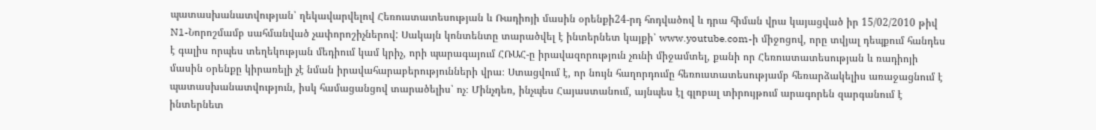պատասխանատվության՝ ղեկավարվելով Հեռուստատեսության և Ռադիոյի մասին օրենքի24-րդ հոդվածով և դրա հիման վրա կայացված իր 15/02/2010 թիվ N1-Նորոշմամբ սահմանված չափորոշիչներով: Սակայն կոնտենտը տարածվել է ինտերնետ կայքի՝ www.youtube.com-ի միջոցով, որը տվյալ դեպքում հանդես է գալիս որպես տեղեկության մեդիում կամ կրիչ, որի պարագայում ՀՌԱՀ-ը իրավազորություն չունի միջամտել, քանի որ Հեռուստատեսության և ռադիոյի մասին օրենքը կիրառելի չէ նման իրավահարաբերությունների վրա։ Ստացվում է, որ նույն հաղորդումը հեռուստատեսությամբ հեռարձակելիս առաջացնում է պատասխանատվություն, իսկ համացանցով տարածելիս՝ ոչ։ Մինչդեռ, ինչպես Հայաստանում, այնպես էլ գլոբալ տիրույթում արագորեն զարգանում է ինտերնետ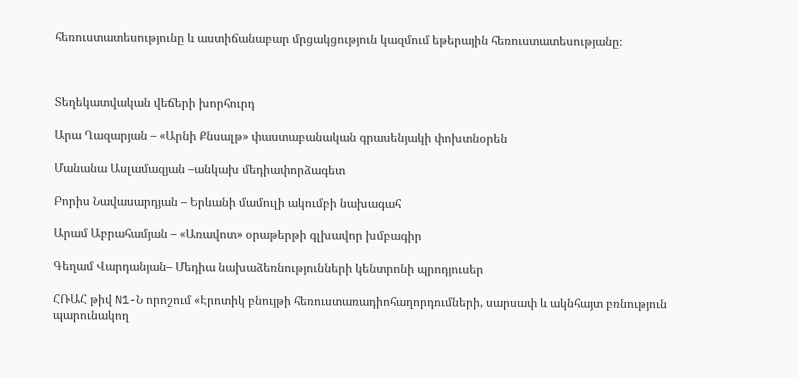հեռուստատեսությունը և աստիճանաբար մրցակցություն կազմում եթերային հեռուստատեսությանը։



Տեղեկատվական վեճերի խորհուրդ

Արա Ղազարյան – «Արնի Քնսալթ» փաստաբանական գրասենյակի փոխտնօրեն

Մանանա Ասլամազյան –անկախ մեդիափորձագետ

Բորիս Նավասարդյան – Երևանի մամուլի ակումբի նախագահ

Արամ Աբրահամյան – «Առավոտ» օրաթերթի գլխավոր խմբագիր

Գեղամ Վարդանյան– Մեդիա նախաձեռնությունների կենտրոնի պրոդյուսեր

ՀՌԱՀ թիվ N1-Ն որոշում «Էրոտիկ բնույթի հեռուստառադիոհաղորդումների, սարսափ և ակնհայտ բռնություն պարունակող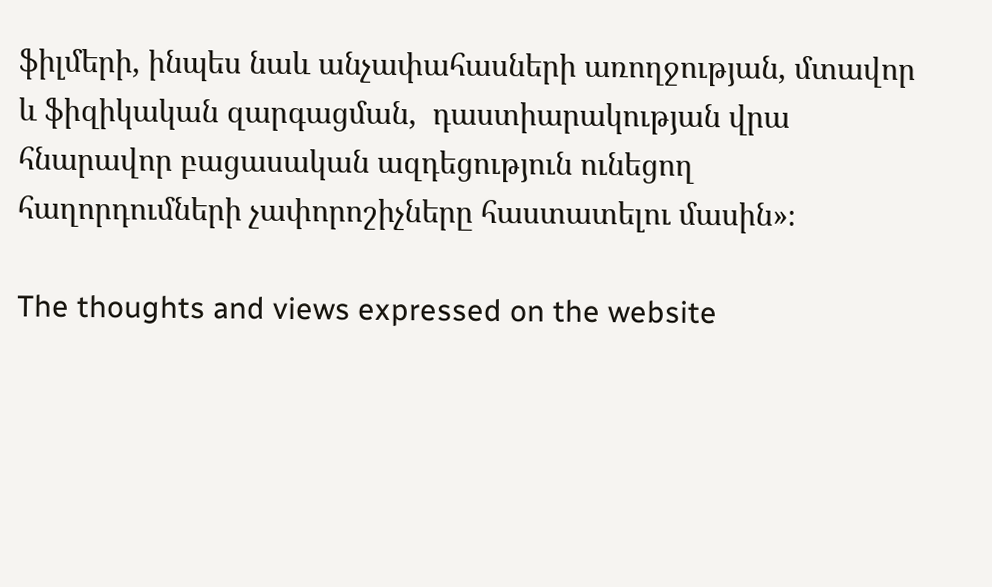ֆիլմերի, ինպես նաև անչափահասների առողջության, մտավոր և ֆիզիկական զարգացման,  դաստիարակության վրա հնարավոր բացասական ազդեցություն ունեցող հաղորդումների չափորոշիչները հաստատելու մասին»։

The thoughts and views expressed on the website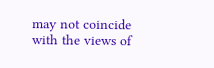may not coincide with the views of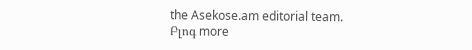the Asekose.am editorial team.
Բլոգ more